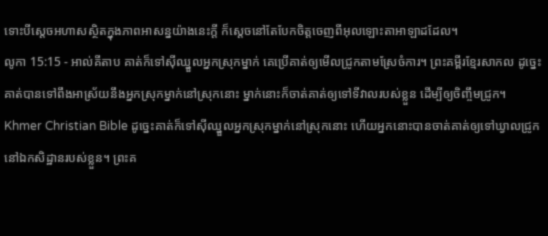ទោះបីស្តេចអហាសស្ថិតក្នុងភាពអាសន្នយ៉ាងនេះក្តី ក៏ស្តេចនៅតែបែកចិត្តចេញពីអុលឡោះតាអាឡាដដែល។
លូកា 15:15 - អាល់គីតាប គាត់ក៏ទៅស៊ីឈ្នួលអ្នកស្រុកម្នាក់ គេប្រើគាត់ឲ្យមើលជ្រូកតាមស្រែចំការ។ ព្រះគម្ពីរខ្មែរសាកល ដូច្នេះ គាត់បានទៅពឹងអាស្រ័យនឹងអ្នកស្រុកម្នាក់នៅស្រុកនោះ ម្នាក់នោះក៏ចាត់គាត់ឲ្យទៅទីវាលរបស់ខ្លួន ដើម្បីឲ្យចិញ្ចឹមជ្រូក។ Khmer Christian Bible ដូច្នេះគាត់ក៏ទៅស៊ីឈ្នួលអ្នកស្រុកម្នាក់នៅស្រុកនោះ ហើយអ្នកនោះបានចាត់គាត់ឲ្យទៅឃ្វាលជ្រូកនៅឯកសិដ្ឋានរបស់ខ្លួន។ ព្រះគ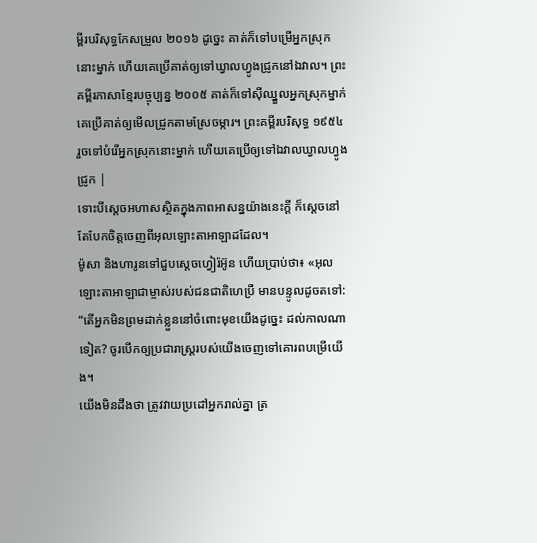ម្ពីរបរិសុទ្ធកែសម្រួល ២០១៦ ដូច្នេះ គាត់ក៏ទៅបម្រើអ្នកស្រុកនោះម្នាក់ ហើយគេប្រើគាត់ឲ្យទៅឃ្វាលហ្វូងជ្រូកនៅឯវាល។ ព្រះគម្ពីរភាសាខ្មែរបច្ចុប្បន្ន ២០០៥ គាត់ក៏ទៅស៊ីឈ្នួលអ្នកស្រុកម្នាក់ គេប្រើគាត់ឲ្យមើលជ្រូកតាមស្រែចម្ការ។ ព្រះគម្ពីរបរិសុទ្ធ ១៩៥៤ រួចទៅបំរើអ្នកស្រុកនោះម្នាក់ ហើយគេប្រើឲ្យទៅឯវាលឃ្វាលហ្វូងជ្រូក |
ទោះបីស្តេចអហាសស្ថិតក្នុងភាពអាសន្នយ៉ាងនេះក្តី ក៏ស្តេចនៅតែបែកចិត្តចេញពីអុលឡោះតាអាឡាដដែល។
ម៉ូសា និងហារូនទៅជួបស្តេចហ្វៀរ៉អ៊ូន ហើយប្រាប់ថា៖ «អុលឡោះតាអាឡាជាម្ចាស់របស់ជនជាតិហេប្រឺ មានបន្ទូលដូចតទៅ: “តើអ្នកមិនព្រមដាក់ខ្លួននៅចំពោះមុខយើងដូច្នេះ ដល់កាលណាទៀត? ចូរបើកឲ្យប្រជារាស្ត្ររបស់យើងចេញទៅគោរពបម្រើយើង។
យើងមិនដឹងថា ត្រូវវាយប្រដៅអ្នករាល់គ្នា ត្រ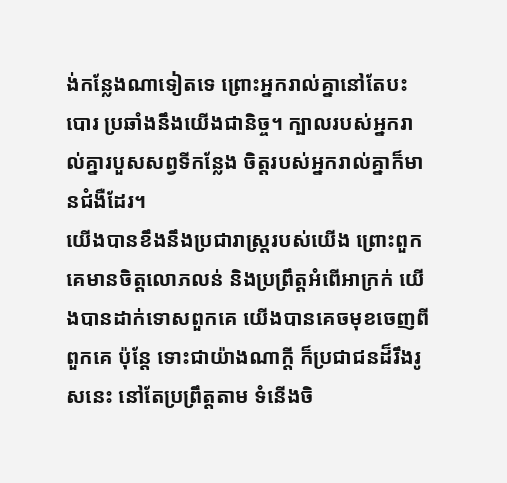ង់កន្លែងណាទៀតទេ ព្រោះអ្នករាល់គ្នានៅតែបះបោរ ប្រឆាំងនឹងយើងជានិច្ច។ ក្បាលរបស់អ្នករាល់គ្នារបួសសព្វទីកន្លែង ចិត្តរបស់អ្នករាល់គ្នាក៏មានជំងឺដែរ។
យើងបានខឹងនឹងប្រជារាស្ត្ររបស់យើង ព្រោះពួកគេមានចិត្តលោភលន់ និងប្រព្រឹត្តអំពើអាក្រក់ យើងបានដាក់ទោសពួកគេ យើងបានគេចមុខចេញពីពួកគេ ប៉ុន្តែ ទោះជាយ៉ាងណាក្ដី ក៏ប្រជាជនដ៏រឹងរូសនេះ នៅតែប្រព្រឹត្តតាម ទំនើងចិ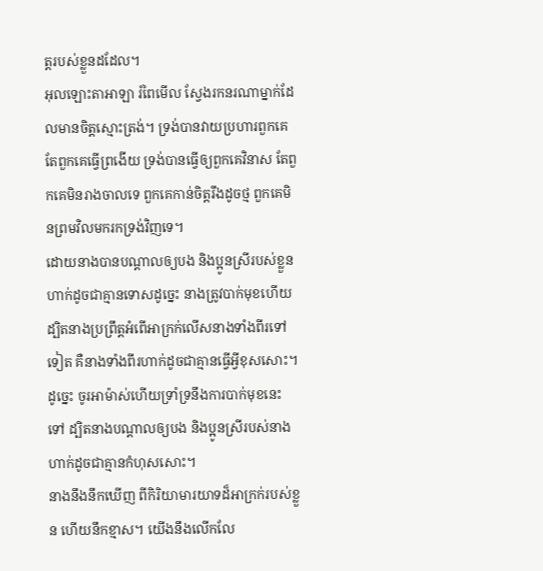ត្តរបស់ខ្លួនដដែល។
អុលឡោះតាអាឡា រំពៃមើល ស្វែងរកនរណាម្នាក់ដែលមានចិត្តស្មោះត្រង់។ ទ្រង់បានវាយប្រហារពួកគេ តែពួកគេធ្វើព្រងើយ ទ្រង់បានធ្វើឲ្យពួកគេវិនាស តែពួកគេមិនរាងចាលទេ ពួកគេកាន់ចិត្តរឹងដូចថ្ម ពួកគេមិនព្រមវិលមករកទ្រង់វិញទេ។
ដោយនាងបានបណ្ដាលឲ្យបង និងប្អូនស្រីរបស់ខ្លួនហាក់ដូចជាគ្មានទោសដូច្នេះ នាងត្រូវបាក់មុខហើយ ដ្បិតនាងប្រព្រឹត្តអំពើអាក្រក់លើសនាងទាំងពីរទៅទៀត គឺនាងទាំងពីរហាក់ដូចជាគ្មានធ្វើអ្វីខុសសោះ។ ដូច្នេះ ចូរអាម៉ាស់ហើយទ្រាំទ្រនឹងការបាក់មុខនេះទៅ ដ្បិតនាងបណ្ដាលឲ្យបង និងប្អូនស្រីរបស់នាង ហាក់ដូចជាគ្មានកំហុសសោះ។
នាងនឹងនឹកឃើញ ពីកិរិយាមារយាទដ៏អាក្រក់របស់ខ្លួន ហើយនឹកខ្មាស។ យើងនឹងលើកលែ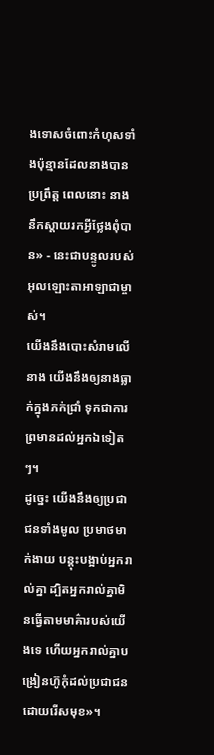ងទោសចំពោះកំហុសទាំងប៉ុន្មានដែលនាងបានប្រព្រឹត្ត ពេលនោះ នាងនឹកស្ដាយរកអ្វីថ្លែងពុំបាន» - នេះជាបន្ទូលរបស់អុលឡោះតាអាឡាជាម្ចាស់។
យើងនឹងបោះសំរាមលើនាង យើងនឹងឲ្យនាងធ្លាក់ក្នុងភក់ជ្រាំ ទុកជាការព្រមានដល់អ្នកឯទៀតៗ។
ដូច្នេះ យើងនឹងឲ្យប្រជាជនទាំងមូល ប្រមាថមាក់ងាយ បន្តុះបង្អាប់អ្នករាល់គ្នា ដ្បិតអ្នករាល់គ្នាមិនធ្វើតាមមាគ៌ារបស់យើងទេ ហើយអ្នករាល់គ្នាបង្រៀនហ៊ូកុំដល់ប្រជាជន ដោយរើសមុខ»។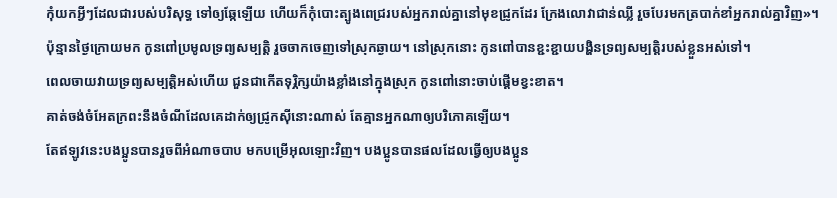កុំយកអ្វីៗដែលជារបស់បរិសុទ្ធ ទៅឲ្យឆ្កែឡើយ ហើយក៏កុំបោះត្បូងពេជ្ររបស់អ្នករាល់គ្នានៅមុខជ្រូកដែរ ក្រែងលោវាជាន់ឈ្លី រួចបែរមកត្របាក់ខាំអ្នករាល់គ្នាវិញ»។
ប៉ុន្មានថ្ងៃក្រោយមក កូនពៅប្រមូលទ្រព្យសម្បត្តិ រួចចាកចេញទៅស្រុកឆ្ងាយ។ នៅស្រុកនោះ កូនពៅបានខ្ជះខ្ជាយបង្ហិនទ្រព្យសម្បត្តិរបស់ខ្លួនអស់ទៅ។
ពេលចាយវាយទ្រព្យសម្បត្តិអស់ហើយ ជួនជាកើតទុរ្ភិក្សយ៉ាងខ្លាំងនៅក្នុងស្រុក កូនពៅនោះចាប់ផ្ដើមខ្វះខាត។
គាត់ចង់ចំអែតក្រពះនឹងចំណីដែលគេដាក់ឲ្យជ្រូកស៊ីនោះណាស់ តែគ្មានអ្នកណាឲ្យបរិភោគឡើយ។
តែឥឡូវនេះបងប្អូនបានរួចពីអំណាចបាប មកបម្រើអុលឡោះវិញ។ បងប្អូនបានផលដែលធ្វើឲ្យបងប្អូន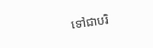ទៅជាបរិ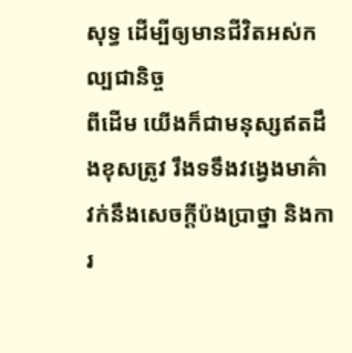សុទ្ធ ដើម្បីឲ្យមានជីវិតអស់កល្បជានិច្ច
ពីដើម យើងក៏ជាមនុស្សឥតដឹងខុសត្រូវ រឹងទទឹងវង្វេងមាគ៌ា វក់នឹងសេចក្ដីប៉ងប្រាថ្នា និងការ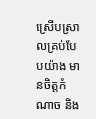ស្រើបស្រាលគ្រប់បែបយ៉ាង មានចិត្ដកំណាច និង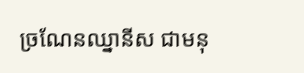ច្រណែនឈ្នានីស ជាមនុ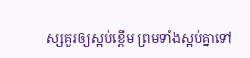ស្សគួរឲ្យស្អប់ខ្ពើម ព្រមទាំងស្អប់គ្នាទៅ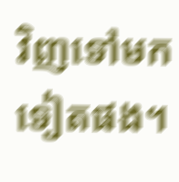វិញទៅមកទៀតផង។